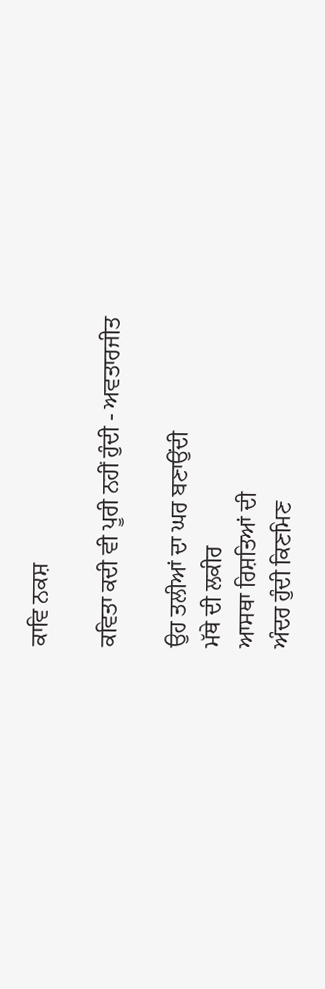ਕਾਵਿ ਨਕਸ਼

ਕਵਿਤਾ ਕਦੀ ਵੀ ਪੂਰੀ ਨਹੀਂ ਹੁੰਦੀ - ਅਵਤਾਰਜੀਤ

ਉਹ ਤਲੀਆਂ ਦਾ ਘਰ ਬਣਾਉਂਦੀ
ਮੱਥੇ ਦੀ ਲਕੀਰ
ਆਸਥਾ ਰਿਸ਼ਤਿਆਂ ਦੀ
ਅੰਦਰ ਹੁੰਦੀ ਕਿਣਮਿਣ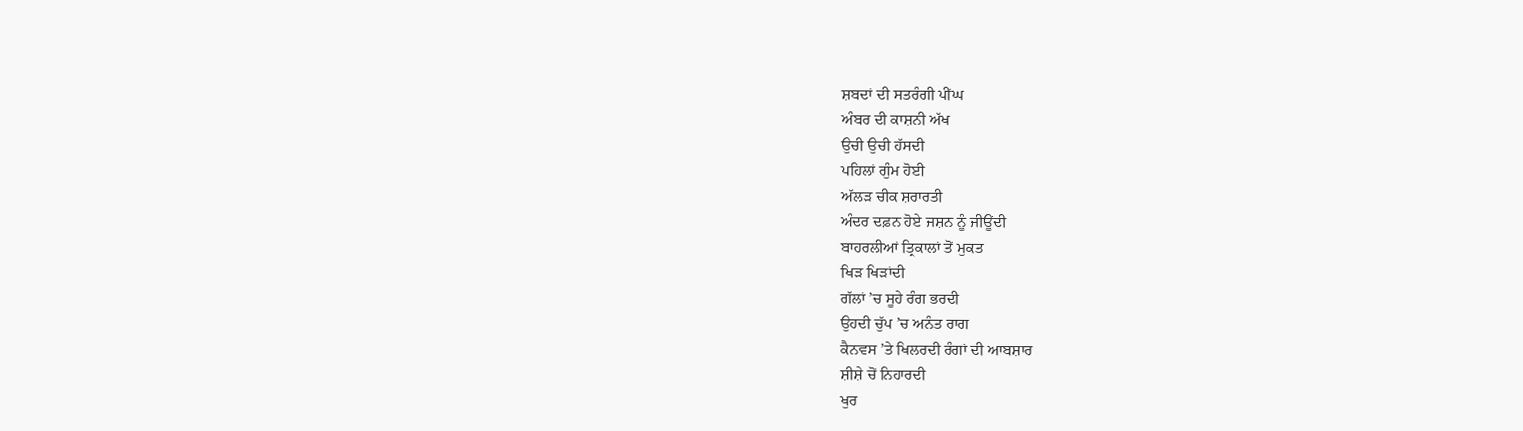ਸ਼ਬਦਾਂ ਦੀ ਸਤਰੰਗੀ ਪੀਂਘ
ਅੰਬਰ ਦੀ ਕਾਸ਼ਨੀ ਅੱਖ
ਉਚੀ ਉਚੀ ਹੱਸਦੀ
ਪਹਿਲਾਂ ਗੁੰਮ ਹੋਈ
ਅੱਲੜ ਚੀਕ ਸ਼ਰਾਰਤੀ
ਅੰਦਰ ਦਫ਼ਨ ਹੋਏ ਜਸ਼ਨ ਨੂੰ ਜੀਊਂਦੀ
ਬਾਹਰਲੀਆਂ ਤ੍ਰਿਕਾਲਾਂ ਤੋਂ ਮੁਕਤ
ਖਿੜ ਖਿੜਾਂਦੀ
ਗੱਲਾਂ ’ਚ ਸੂਹੇ ਰੰਗ ਭਰਦੀ
ਉਹਦੀ ਚੁੱਪ ’ਚ ਅਨੰਤ ਰਾਗ
ਕੈਨਵਸ ’ਤੇ ਖਿਲਰਦੀ ਰੰਗਾਂ ਦੀ ਆਬਸ਼ਾਰ
ਸ਼ੀਸ਼ੇ ਚੋਂ ਨਿਹਾਰਦੀ
ਖੁਰ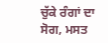ਚੁੱਕੇ ਰੰਗਾਂ ਦਾ ਸੋਗ, ਮਸਤ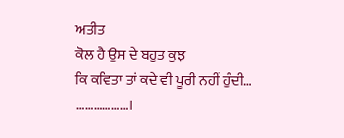ਅਤੀਤ
ਕੋਲ ਹੈ ਉਸ ਦੇ ਬਹੁਤ ਕੁਝ
ਕਿ ਕਵਿਤਾ ਤਾਂ ਕਦੇ ਵੀ ਪੂਰੀ ਨਹੀਂ ਹੁੰਦੀ…
………………।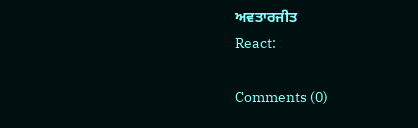ਅਵਤਾਰਜੀਤ
React:

Comments (0)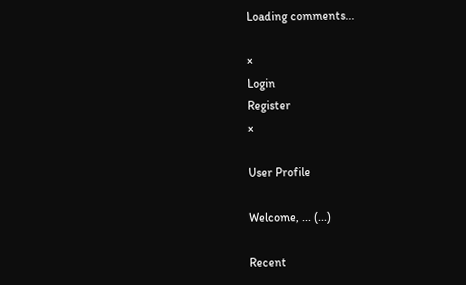Loading comments...

×
Login
Register
×

User Profile

Welcome, ... (...)

Recent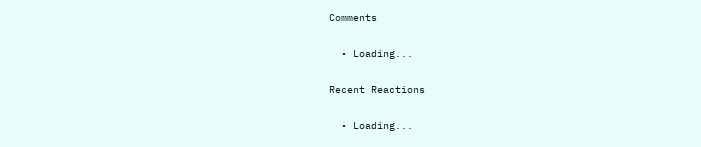Comments

  • Loading...

Recent Reactions

  • Loading...